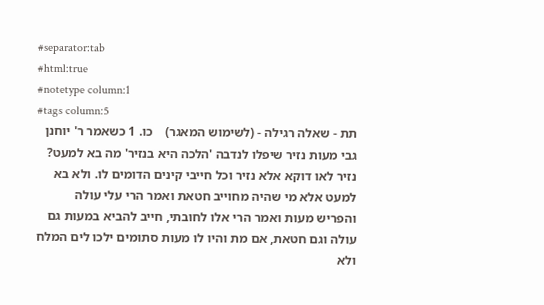#separator:tab
#html:true
#notetype column:1
#tags column:5
תת - שאלה רגילה - (לשימוש המאגר)    כו. 1 כשאמר ר' יוחנן גבי מעות נזיר שיפלו לנדבה 'הלכה היא בנזיר' מה בא למעט? נזיר לאו דוקא אלא נזיר וכל חייבי קינים הדומים לו. ולא בא למעט אלא מי שהיה מחוייב חטאת ואמר הרי עלי עולה והפריש מעות ואמר הרי אלו לחובתי, חייב להביא במעות גם עולה וגם חטאת, אם מת והיו לו מעות סתומים ילכו לים המלח ולא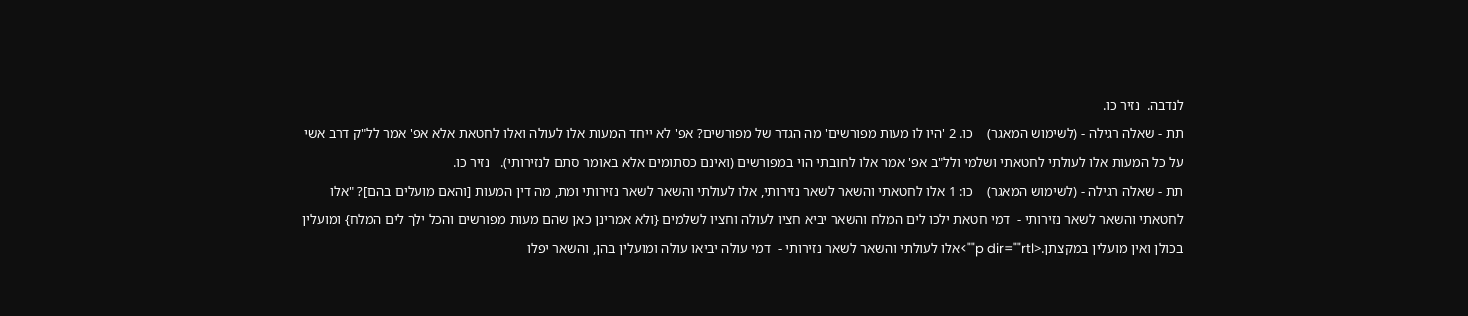לנדבה.  נזיר כו.
תת - שאלה רגילה - (לשימוש המאגר)    כו. 2 'היו לו מעות מפורשים' מה הגדר של מפורשים? אפ' לא ייחד המעות אלו לעולה ואלו לחטאת אלא אפ' אמר לל"ק דרב אשי על כל המעות אלו לעולתי לחטאתי ושלמי ולל"ב אפ' אמר אלו לחובתי הוי במפורשים (ואינם כסתומים אלא באומר סתם לנזירותי).   נזיר כו.
תת - שאלה רגילה - (לשימוש המאגר)    כו: 1 אלו לחטאתי והשאר לשאר נזירותי, אלו לעולתי והשאר לשאר נזירותי ומת, מה דין המעות [והאם מועלים בהם]? "אלו לחטאתי והשאר לשאר נזירותי -  דמי חטאת ילכו לים המלח והשאר יביא חציו לעולה וחציו לשלמים {ולא אמרינן כאן שהם מעות מפורשים והכל ילך לים המלח} ומועלין בכולן ואין מועלין במקצתן.<p dir=""rtl"">אלו לעולתי והשאר לשאר נזירותי -  דמי עולה יביאו עולה ומועלין בהן, והשאר יפלו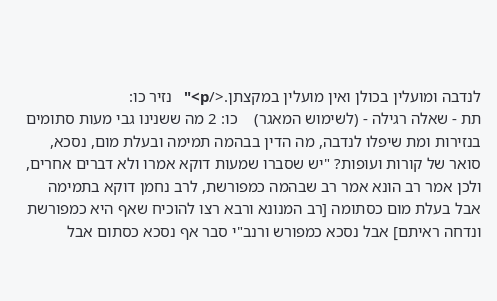לנדבה ומועלין בכולן ואין מועלין במקצתן.</p>"   נזיר כו:
תת - שאלה רגילה - (לשימוש המאגר)    כו: 2 מה ששנינו גבי מעות סתומים בנזירות ומת שיפלו לנדבה, מה הדין בבהמה תמימה ובעלת מום, נסכא, סואר של קורות ועופות? "יש שסברו שמעות דוקא אמרו ולא דברים אחרים, ולכן אמר רב הונא אמר רב שבהמה כמפורשת, לרב נחמן דוקא בתמימה אבל בעלת מום כסתומה [רב המנונא ורבא רצו להוכיח שאף היא כמפורשת ונדחה ראיתם] אבל נסכא כמפורש ורנב"י סבר אף נסכא כסתום אבל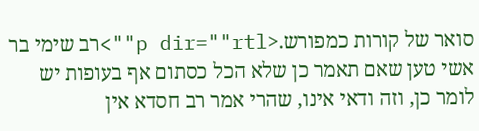סואר של קורות כמפורש.<p dir=""rtl"">רב שימי בר אשי טען שאם תאמר כן שלא הכל כסתום אף בעופות יש לומר כן, וזה ודאי אינו, שהרי אמר רב חסדא אין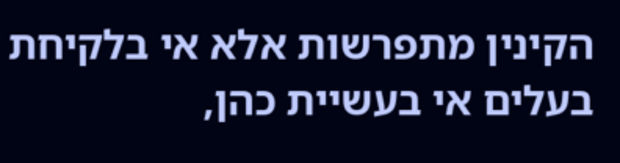הקינין מתפרשות אלא אי בלקיחת בעלים אי בעשיית כהן,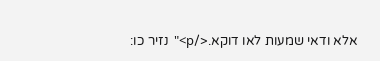אלא ודאי שמעות לאו דוקא.</p>"  נזיר כו: